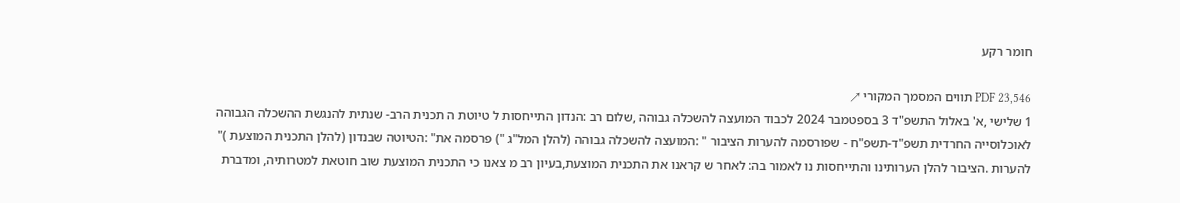חומר רקע

PDF 23,546 תווים המסמך המקורי ↗
1 שלישי ,א' באלול התשפ"ד 3 בספטמבר 2024 לכבוד המועצה להשכלה גבוהה ,שלום רב :הנדון התייחסות ל טיוטת ה תכנית הרב- שנתית להנגשת ההשכלה הגבוהה לאוכלוסייה החרדית תשפ"ד-תשפ"ח - שפורסמה להערות הציבור " :המועצה להשכלה גבוהה (להלן המל"ג ") פרסמה את" :הטיוטה שבנדון (להלן התכנית המוצעת )" להערות .הציבור להלן הערותינו והתייחסות נו לאמור בה: לאחר ש קראנו את התכנית המוצעת,בעיון רב מ צאנו כי התכנית המוצעת שוב חוטאת למטרותיה, ומדברת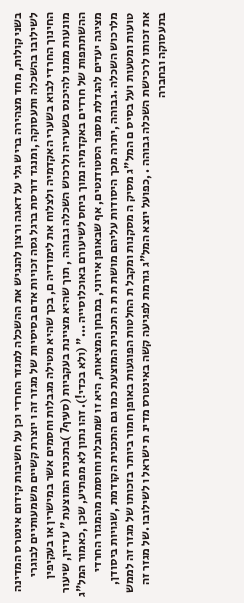בשני קולות, מחד מצהירה בריש גלי על דאגה ורצון להנגיש את ההשכלה למגזר החרדי וכן על חשיבות קידום אינטרס המדינה לשילובו בהשכלה ותעסוקה ,ומנגד דורסת ברגל גסה זכויות אדם בסיסיות של מגזר זה ו יוצרת קשיים משמעותיים לבוגרי החינוך החרדי לבוא בשערי האקדמיה ולצלוח את לימודיה ם, בכך שהיא מטילה מגבלות וחסמים אשר במישרין או בעקיפין מונעות ממנו להיכנס בשעריה ולרכוש השכלה גבוהה , תוך שהיא מציינת בעקביות (סעיף7 )בתכנית המוצעת " עדיין, שיעור ההשתתפות של חרדים באקדמיה נמוך ביחס לשיעורם באוכלוסייה ..." (ולא בכדי!). זהו נתון לא מפתיע, שכן ,כאמור המל"ג מציגה יעדים להגדלת מספר הסטודנטים, אף שבאופן אירוני, במבחן המציאות, היא זו שמחבלת וחוסמת מהמגזר החרדי מלרכוש השכלה .גבוהה ,יתרה מכך היסודות עליהם מושת ת ת ה תכנית המוצעת כמו גם התכנית הקודמת ,שגויות ביסודן, טועות ומטעות ועל בסיס ם המל"ג מסיק ה מסקנות ומקבל ת החלטות הפוגעות באופן חמור ביותר בזכותו של מגזר זה לממש את זכותו לרכישת השכלה גבוהה . ,כפועל יוצא המל"ג גורמת לפגיעה קשה באינטרס מדינ ת ישראל ו לשילובו .של מגזר זה בתעסוקה ובחברה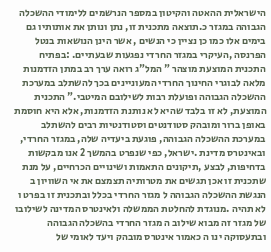הישראלית ההאטה והקיטון במספר הנרשמים ללימודי ההשכלה הגבוהה במגזר כ.תוצאה מתכנית זו, נתן ונותן את אותותיו גם בימים אלו כמו כן נציין כי הנשים , אשר הינן הנושאות בנטל הפרנסה ,העיקרי במגזר החרדי נפגעות שבעתיים. :בפתיח התכנית המוצעת מוצהר " המל"ג רואה ערך רב במתן הזדמנות מלאה לבוגרי החינוך החרדי המעוניינים בכך להשתלב במערכת ההשכלה הגבוהה ופועלת רבות לשילובם המיטבי." התכנית המוצעת, לא זו בלבד שהיא לא נותנת הזדמנות, אלא היא חוסמת באופן ברור ומובהק סטודנטים וסטודנטיות רבים להשתלב במערכת ההשכלה הגבוהה, פוגעת ביעדיה שלה, במגזר החרדי, ובאינטרס מדינת .ישראל, כפי שנפרט בהמשך 2 אנו מבקשות בדחיפות, לבצע ,תיקונים התאמות ושינויים הכרחיים, על מנת שתכנית זו אכן תגשים את מטרותיה תצמצם את אי השוויון ב הנגשת ההשכלה הגבוהה ל מגזר החרדי בכלל ובתכנית זו בפרט ו לא תהיה .מנוגדת להחלטת הממשלה ולאינטרס המדינה לשילובו של מגזר זה מבוא שילוב ה מגזר החרדי בהשכלה הגבוהה ובתעסוקה ינו ה כאמור אינטרס מובהק ויעד לאומי של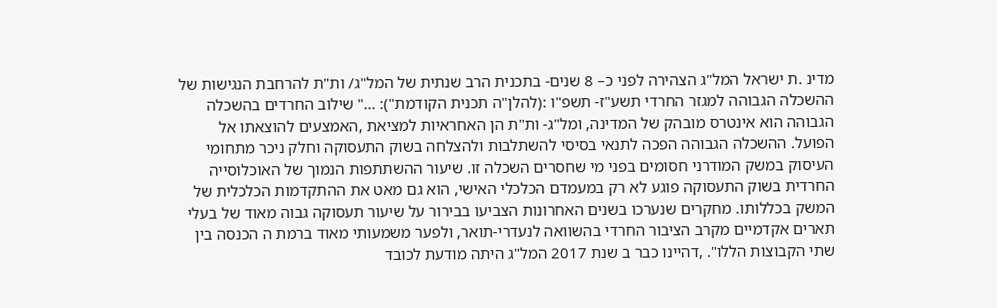מדינ .ת ישראל המל"ג הצהירה לפני כ– 8 שנים- בתכנית הרב שנתית של המל"ג/ ות"ת להרחבת הנגישות של ההשכלה הגבוהה למגזר החרדי תשע"ז- תשפ"ו :(להלן"ה תכנית הקודמת"): ..." שילוב החרדים בהשכלה הגבוהה הוא אינטרס מובהק של המדינה, ומל"ג- ות"ת הן האחראיות למציאת ,האמצעים להוצאתו אל הפועל. ההשכלה הגבוהה הפכה לתנאי בסיסי להשתלבות ולהצלחה בשוק התעסוקה וחלק ניכר מתחומי העיסוק במשק המודרני חסומים בפני מי שחסרים השכלה זו. שיעור ההשתתפות הנמוך של האוכלוסייה החרדית בשוק התעסוקה פוגע לא רק במעמדם הכלכלי האישי, הוא גם מאט את ההתקדמות הכלכלית של המשק בכללותו. מחקרים שנערכו בשנים האחרונות הצביעו בבירור על שיעור תעסוקה גבוה מאוד של בעלי תארים אקדמיים מקרב הציבור החרדי בהשוואה לנעדרי-תואר, ולפער משמעותי מאוד ברמת ה הכנסה בין שתי הקבוצות הללו". ,דהיינו כבר ב שנת 2017 המל"ג היתה מודעת לכובד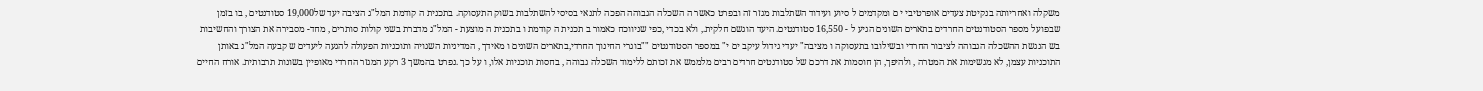משקלה ואחריותה בנקיטת צעדים אופרטיבי י ם ומקדמים ל סיוע ועידוד השתלבות מגזר זה ובפרט כאשר ה השכלה הגבוהה הפכה לתנאי בסיסי להשתלבות בשוק התעסוקה. בתכנית ה קודמת המל"ג הציבה יעד של19,000 סטודנטים , בו בזמן שבפועל מספר הסטודנטים החרדים בתארים השונים הגיע ל - 16,550 סטודנטים. היעד הוגשם חלקית., ולא בכדי ,כפי שניווכח כאמור ב תכנית ה קודמת ו בתכנית ה מוצעת - המל"ג מדברת בשני קולות סותרים , מחד- מסבירה את הצורך והחשיבות בש הנגשת ההשכלה הגבוהה לציבור החרדי ובשילובו בתעסוקה ו מציבה" יעדי גידול עיקב ים י" במספר הסטודנטים ""בוגרי החינוך החרדי,בתארים השונים ו מאידך , המדיניות השגויה ותוכניות הפעולה להגעה ליעדים ש קבעה המל"ג באותן התוכניות עצמן, לא מגשימות את המטרה , ולהיפך, הן חוסמות את דרכם של סטודנטים חרדים רבים מלממש את זכותם ללימוד השכלה גבוהה , בחסות תוכניות אלו, ו על כך .נפרט בהמשך 3 רקע המגזר החרדי מאופיין בשונות תרבותית. אורח החיים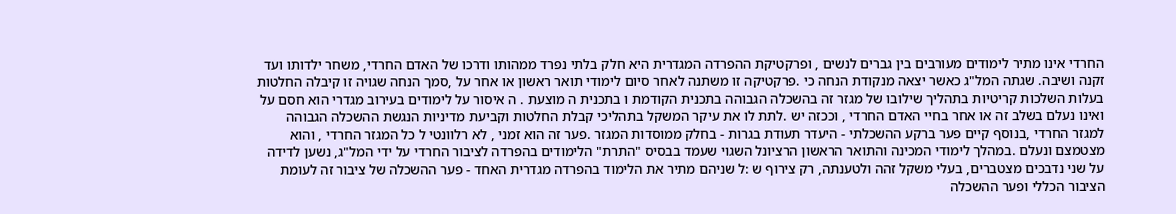החרדי אינו מתיר לימודים מעורבים בין גברים לנשים , ופרקטיקת ההפרדה המגדרית היא חלק בלתי נפרד ממהותו ודרכו של האדם החרדי, משחר ילדותו ועד זקנה ושיבה. שגתה המל"ג כאשר יצאה מנקודת הנחה כי .פרקטיקה זו משתנה לאחר סיום לימודי תואר ראשון או אחר על ,סמך הנחה שגויה זו קיבלה החלטות בעלות השלכות קריטיות בתהליך שילובו של מגזר זה בהשכלה הגבוהה בתכנית הקודמת ו בתכנית ה מוצעת . ה איסור על לימודים בעירוב מגדרי הוא חסם על ואינו נעלם בשלב זה או אחר בחיי האדם החרדי , וככזה יש .לתת לו את עיקר המשקל בתהליכי קבלת החלטות וקביעת מדיניות הנגשת ההשכלה הגבוהה למגזר החרדי ,בנוסף קיים פער ברקע ההשכלתי - היעדר תעודת בגרות - בחלק ממוסדות המגזר .פער זה הוא זמני , לא רלוונטי ל כל המגזר החרדי , והוא מצטמצם ונעלם .במהלך לימודי המכינה והתואר הראשון הרציונל השגוי שעמד בבסיס "התרת" הלימודים בהפרדה לציבור החרדי על ידי המל"ג, נשען לדידה על שני נדבכים מצטברים, בעלי משקל זהה ולטענתה, רק צירוף ש :ל שניהם מתיר את הלימוד בהפרדה מגדרית האחד - פער ההשכלה של ציבור זה לעומת הציבור הכללי ופער ההשכלה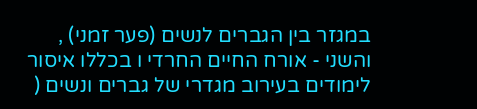במגזר בין הגברים לנשים (פער זמני) , והשני - אורח החיים החרדי ו בכללו איסור לימודים בעירוב מגדרי של גברים ונשים (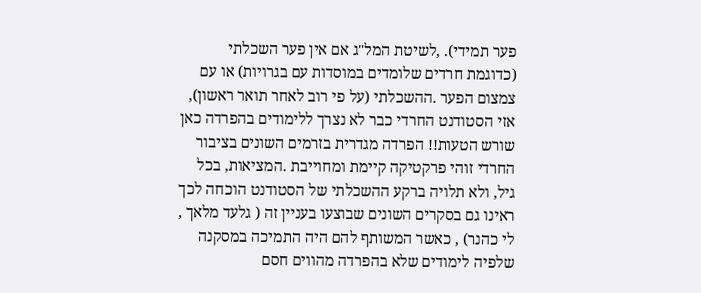פער תמידי). ,לשיטת המל"ג אם אין פער השכלתי (כדוגמת חרדים שלומדים במוסדות עם בגרויות) או עם צמצום הפער .ההשכלתי (על פי רוב לאחר תואר ראשון), אזי הסטודנט החרדי כבר לא נצרך ללימודים בהפרדה כאן שורש הטעות!! הפרדה מגדרית בזרמים השונים בציבור החרדי זוהי פרקטיקה קיימת ומחוייבת .המציאות, בכל גיל, ולא תלויה ברקע ההשכלתי של הסטודנט הוכחה לכך ראינו גם בסקרים השונים שבוצעו בעניין זה ( גלעד מלאך , לי כהנר) , כאשר המשותף להם היה התמיכה במסקנה שלפיה לימודים שלא בהפרדה מהווים חסם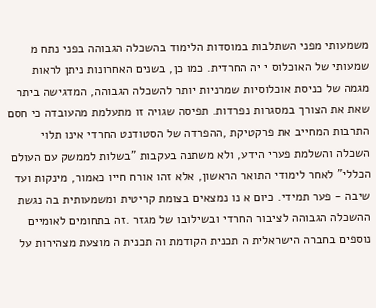משמעותי מפני השתלבות במוסדות הלימוד בהשכלה הגבוהה בפני נתח מ שמעותי של האוכלוס י יה החרדית. כמו כן, בשנים האחרונות ניתן לראות מגמה של כניסת אוכלוסיות שמרניות יותר להשכלה הגבוהה, המדגישה ביתר שאת את הצורך במסגרות נפרדות. תפיסה שגויה זו מתעלמת מהעובדה כי חסם התרבות המחייב את פרקטיקת ,ההפרדה של הסטודנט החרדי אינו תלוי השכלה והשלמת פערי הידע, ולא משתנה בעקבות "בשלות לממשק עם העולם הכללי" לאחר לימודי התואר הראשון, אלא זהו אורח חייו כאמור, מינקות ועד שיבה - פער תמידי. כיום א נו נמצאים בצומת קריטית ומשמעותית בה נגשת ההשכלה הגבוהה לציבור החרדי ובשילובו של מגזר .זה בתחומים לאומיים נוספים בחברה הישראלית ה תכנית הקודמת וה תכנית ה מוצעת מצהירות על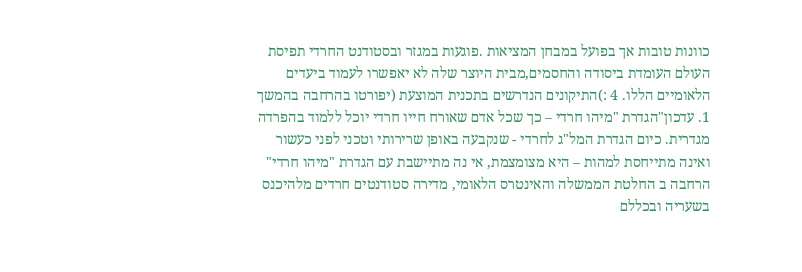כוונות טובות אך בפועל במבחן המציאות .פוגעות במגזר ובסטודנט החרדי תפיסת העולם העומדת ביסודה והחסמים,מבית היוצר שלה לא יאפשרו לעמוד ביעדים הלאומיים הללו. 4 :)התיקונים הנדרשים בתכנית המוצעת (יפורטו בהרחבה בהמשך 1. עדכון"הגדרת "מיהו חרדי – כך שכל אדם שאורח חייו חרדי יוכל ללמוד בהפרדה מגדרית. כיום הגדרת המל"ג לחרדי - שנקבעה באופן שרירותי וטכני לפני כעשור ואינה מתייחסת למהות – היא מצומצמת, אי נה מתיישבת עם הגדרת "מיהו חרדי" הרחבה ב החלטת הממשלה והאינטרס הלאומי, מדירה סטודנטים חרדים מלהיכנס בשעריה ובכללם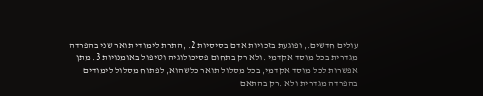עולים חדשים., ופוגעת בזכויות אדם בסיסיות 2. ,התרת לימודי תואר שני בהפרדה מגדרית בכל מוסד אקדמי .ולא רק בתחום פסיכולוגיה וטיפול באומנויות 3. מתן אפשרות לכל מוסד אקדמי, בכל מסלול תואר כלשהוא, לפתוח מסלול לימודים בהפרדה מגדרית ולא .רק בהתאם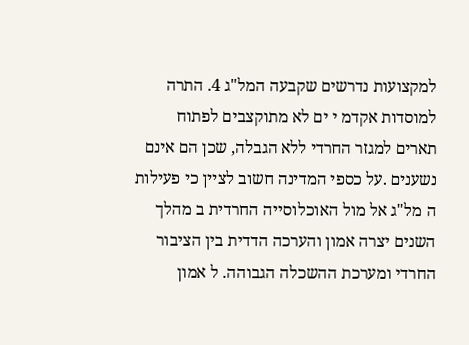למקצועות נדרשים שקבעה המל"ג 4. התרה למוסדות אקדמ י ים לא מתוקצבים לפתוח תארים למגזר החרדי ללא הגבלה, שכן הם אינם נשענים .על כספי המדינה חשוב לציין כי פעילות ה מל"ג אל מול האוכלוסייה החרדית ב מהלך השנים יצרה אמון והערכה הדדית בין הציבור החרדי ומערכת ההשכלה הגבוהה. ל אמון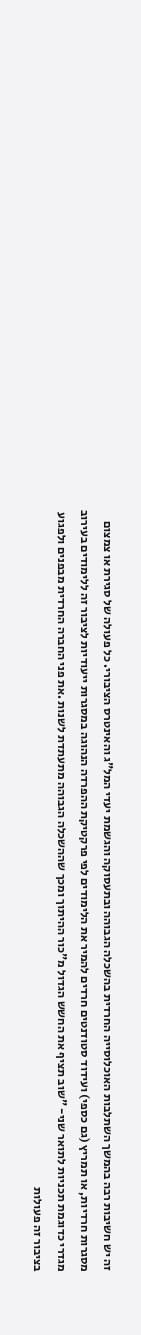זה יש חשיבות רבה בהמשך השתלבות האוכלוסייה החרדית בהשכלה הגבוהה ובתעסוקה והגשמת יעדי המל"ג והאינטרס הציבורי. כל פעולה של סגירת או צמצום מסגרות חרדיות, או תמריץ (גם כספי) ועידוד סטודנטים חרדים להמיר את הלימודים לפי פרקטיקת ההפרדה הנהוגה במסגרות ייעודיות לציבור זה ללימודים בעירוב מגדרי כדוגמת תכניות לתואר שני- "שוב תציף את החשש הגדול מ"כור ההיתוך ומכך שההשכלה הגבוהה מתעתדת לשנות .את פני החברה החרדית מבפנים ולפגוע בציבור זה פעולות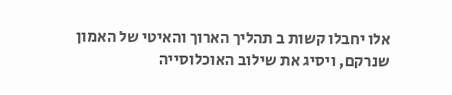אלו יחבלו קשות ב תהליך הארוך והאיטי של האמון שנרקם, ויסיג את שילוב האוכלוסייה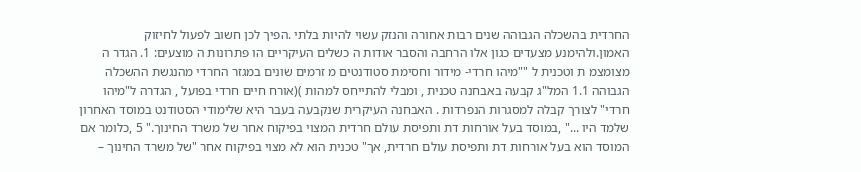החרדית בהשכלה הגבוהה שנים רבות אחורה והנזק עשוי להיות בלתי .הפיך לכן חשוב לפעול לחיזוק האמון.ולהימנע מצעדים כגון אלו הרחבה והסבר אודות ה כשלים העיקריים הו פתרונות ה מוצעים: 1. הגדר ה מצומצמ ת וטכנית ל ""מיהו חרדי- מידור וחסימת סטודנטים מ זרמים שונים במגזר החרדי מהנגשת ההשכלה הגבוהה 1.1 המל"ג קבעה באבחנה טכנית , ומבלי להתייחס למהות )(אורח חיים חרדי בפועל , הגדרה ל"מיהו חרדי" לצורך קבלה למסגרות הנפרדות . האבחנה העיקרית שנקבעה בעבר היא שלימודי הסטודנט במוסד האחרון שלמד היו ..." ,במוסד בעל אורחות דת ותפיסת עולם חרדית המצוי בפיקוח אחר של משרד החינוך." 5 ,כלומר אם המוסד הוא בעל אורחות דת ותפיסת עולם חרדית, אך" טכנית הוא לא מצוי בפיקוח אחר "של משרד החינוך –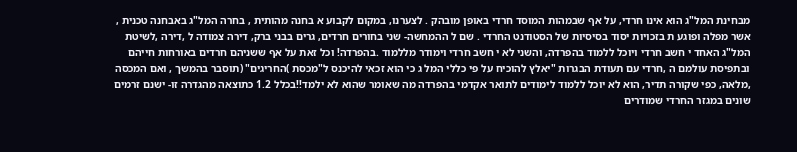מבחינת המל"ג הוא אינו חרדי, על אף שבמהות המוסד חרדי באופן מובהק . לצערנו, במקום לקבוע א בחנה מהותית , בחרה המל"ג באבחנה טכנית , אשר מפלה ופוגע ת בזכויות יסוד בסיסיות של הסטודנט החרדי . שם ל ההמחשה- שני בחורים חרדים, גרים בבני ברק, דירה צמודה ל ,דירה ,לשיטת המל"ג האחד י חשב חרדי ויוכל ללמוד בהפרדה, והשני לא י חשב חרדי וימודר מללמוד .בהפרדה! וכל זאת על אף ששניהם חרדים באורחות חייהם ובתפיסת עולמם ה ,חרדי עם תעודת הבגרות "יאלץ להוכיח על פי כללי המל ג כי הוא זכאי להיכנס ל"מכסת )החריגים" (תוסבר בהמשך , ואם המכסה ,מלאה, כפי שקורה תדיר, הוא לא יוכל ללמוד לימודים לתואר אקדמי בהפרדה מה שאומר שהוא לא ילמד!!בכלל 1.2 כתוצאה מהגדרה זו- ישנם זרמים שונים במגזר החרדי שמודרים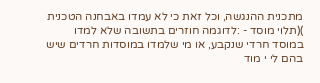מתכנית ההנגשה, וכל זאת כי לא עמדו באבחנה הטכנית )(תלוי מוסד - :לדוגמה חוזרים בתשובה שלא למדו במוסד חרדי שנקבע, או מי שלמדו במוסדות חרדים שיש בהם לי י מוד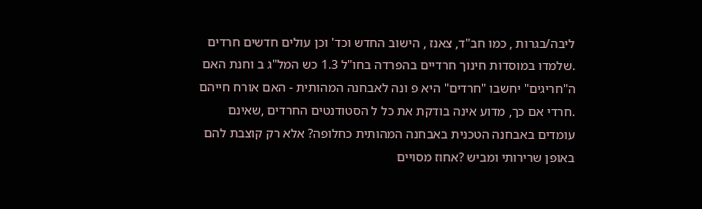ליבה/בגרות , כמו חב"ד, צאנז , הישוב החדש וכד' וכן עולים חדשים חרדים .שלמדו במוסדות חינוך חרדיים בהפרדה בחו"ל 1.3 כש המל"ג ב וחנת האם ה"חריגים" יחשבו "חרדים" היא פ ונה לאבחנה המהותית - האם אורח חייהם .חרדי אם כך, מדוע אינה בודקת את כל ל הסטודנטים החרדים ,שאינם עומדים באבחנה הטכנית באבחנה המהותית כחלופה? אלא רק קוצבת להם באופן שרירותי ומביש ?אחוז מסויים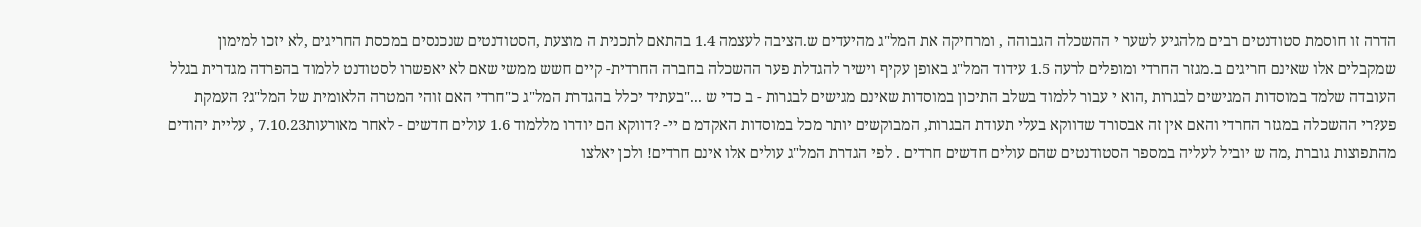הדרה זו חוסמת סטודנטים רבים מלהגיע לשער י ההשכלה הגבוהה , ומרחיקה את המל"ג מהיעדים ש.הציבה לעצמה 1.4 בהתאם לתכנית ה מוצעת ,הסטודנטים שנכנסים במכסת החריגים ,לא יזכו למימון שמקבלים אלו שאינם חריגים ב.מגזר החרדי ומופלים לרעה 1.5 עידוד המל"ג באופן עקיף וישיר להגדלת פער ההשכלה בחברה החרדית- קיים חשש ממשי שאם לא יאפשרו לסטודנט ללמוד בהפרדה מגדרית בגלל העובדה שלמד במוסדות המגישים לבגרות ,הוא י עבור ללמוד בשלב התיכון במוסדות שאינם מגישים לבגרות - ב כדי ש ..."בעתיד יכלל בהגדרת המל"ג כ"חרדי האם זוהי המטרה הלאומית של המל"ג? העמקת פע?רי ההשכלה במגזר החרדי והאם אין זה אבסורד שדווקא בעלי תעודת הבגרות, המבוקשים יותר מכל במוסדות האקדמ ם יי- ?דווקא הם יודרו מללמוד 1.6 עולים חדשים - לאחר מאורעות7.10.23 , עליית יהודים מהתפוצות גוברת ,מה ש יוביל לעליה במספר הסטודנטים שהם עולים חדשים חרדים . לפי הגדרת המל"ג עולים אלו אינם חרדים! ולכן יאלצו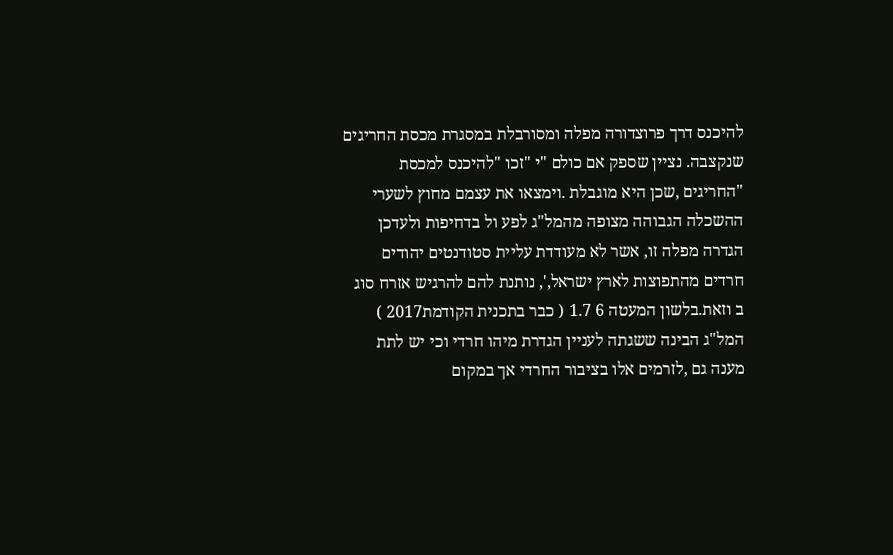להיכנס דרך פרוצדורה מפלה ומסורבלת במסגרת מכסת החריגים שנקצבה. נציין שספק אם כולם "י "זכו "להיכנס למכסת "החריגים ,שכן היא מוגבלת .וימצאו את עצמם מחוץ לשערי ההשכלה הגבוהה מצופה מהמל"ג לפע ול בדחיפות ולעדכן הגדרה מפלה זו, אשר לא מעודדת עליית סטודנטים יהודים חרדים מהתפוצות לארץ ישראל,', נותנת להם להרגיש אזרח סוג ב וזאת.בלשון המעטה 6 1.7 ( כבר בתכנית הקודמת2017 ) המל"ג הבינה ששגתה לעניין הגדרת מיהו חרדי וכי יש לתת מענה גם ,לזרמים אלו בציבור החרדי אך במקום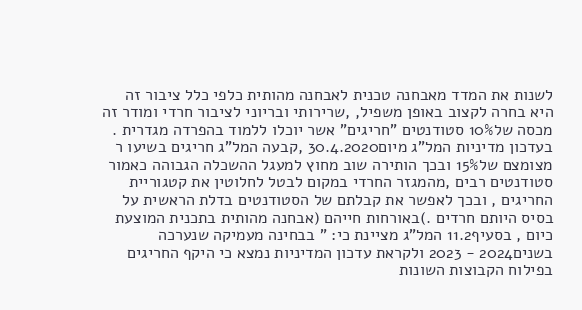לשנות את המדד מאבחנה טכנית לאבחנה מהותית כלפי כלל ציבור זה היא בחרה לקצוב באופן משפיל, ,שרירותי ובריוני לציבור חרדי ומודר זה מכסה של10% סטודנטים "חריגים" אשר יוכלו ללמוד בהפרדה מגדרית . בעדכון מדיניות המל"ג מיום30.4.2020 ,קבעה המל"ג חריגים בשיעו ר מצומצם של15% ובכך הותירה שוב מחוץ למעגל ההשכלה הגבוהה כאמור סטודנטים רבים ,מהמגזר החרדי במקום לבטל לחלוטין את קטגוריית החריגים , ובכך לאפשר את קבלתם של הסטודנטים בדלת הראשית על בסיס היותם חרדים .)באורחות חייהם (אבחנה מהותית בתכנית המוצעת כיום , בסעיף11.2 המל"ג מציינת כי: " בבחינה מעמיקה שנערכה בשנים2024 - 2023 ולקראת עדכון המדיניות נמצא כי היקף החריגים בפילוח הקבוצות השונות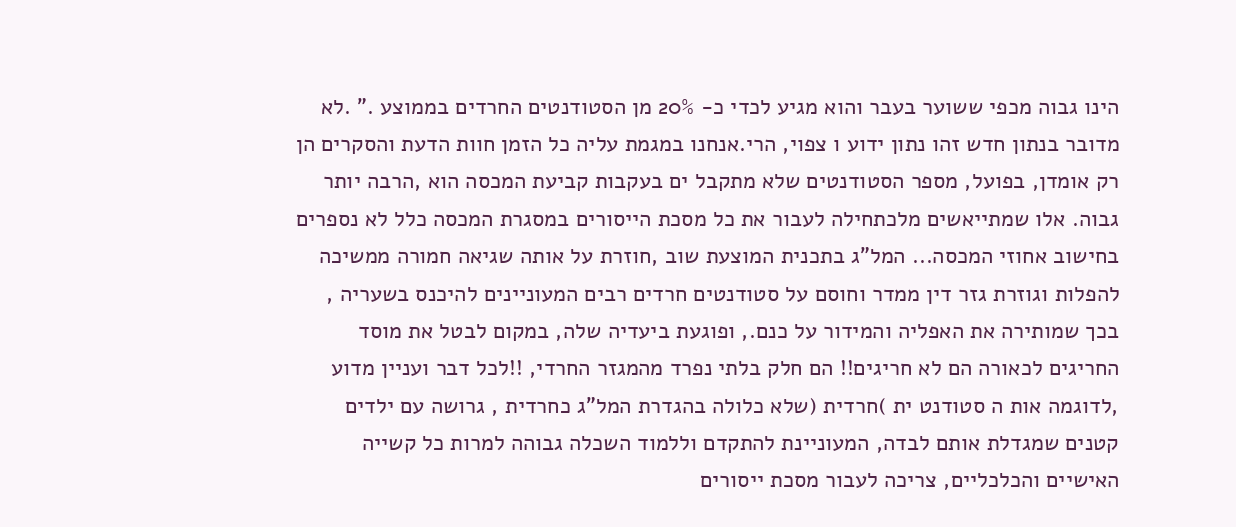הינו גבוה מכפי ששוער בעבר והוא מגיע לכדי כ- 20% מן הסטודנטים החרדים בממוצע ." .לא מדובר בנתון חדש זהו נתון ידוע ו צפוי, הרי.אנחנו במגמת עליה כל הזמן חוות הדעת והסקרים הן רק אומדן, בפועל, מספר הסטודנטים שלא מתקבל ים בעקבות קביעת המכסה הוא ,הרבה יותר גבוה. אלו שמתייאשים מלכתחילה לעבור את כל מסכת הייסורים במסגרת המכסה כלל לא נספרים בחישוב אחוזי המכסה... המל"ג בתכנית המוצעת שוב ,חוזרת על אותה שגיאה חמורה ממשיכה להפלות וגוזרת גזר דין ממדר וחוסם על סטודנטים חרדים רבים המעוניינים להיכנס בשעריה , בכך שמותירה את האפליה והמידור על כנם., ופוגעת ביעדיה שלה, במקום לבטל את מוסד החריגים לכאורה הם לא חריגים!! הם חלק בלתי נפרד מהמגזר החרדי, !!לכל דבר ועניין מדוע ,לדוגמה אות ה סטודנט ית )חרדית (שלא כלולה בהגדרת המל"ג כחרדית , גרושה עם ילדים קטנים שמגדלת אותם לבדה, המעוניינת להתקדם וללמוד השכלה גבוהה למרות כל קשייה האישיים והכלכליים, צריכה לעבור מסכת ייסורים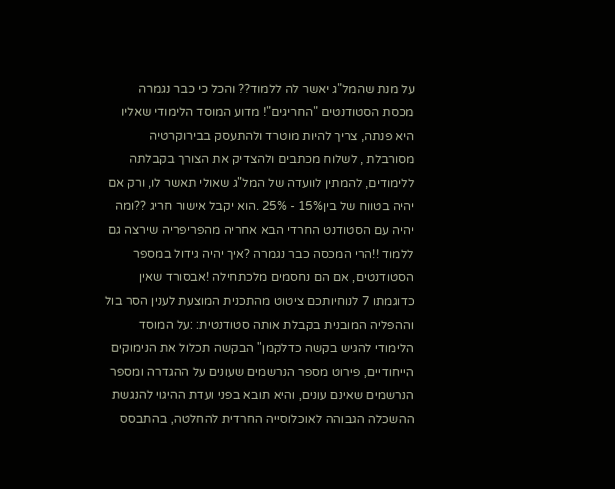על מנת שהמל"ג יאשר לה ללמוד?? והכל כי כבר נגמרה מכסת הסטודנטים "החריגים"! מדוע המוסד הלימודי שאליו היא פנתה, צריך להיות מוטרד ולהתעסק בבירוקרטיה מסורבלת , לשלוח מכתבים ולהצדיק את הצורך בקבלתה ללימודים, להמתין לוועדה של המל"ג שאולי תאשר לו, ורק אם יהיה בטווח של בין15% - 25% .הוא יקבל אישור חריג ??ומה יהיה עם הסטודנט החרדי הבא אחריה מהפריפריה שירצה גם ללמוד !!הרי המכסה כבר נגמרה ?איך יהיה גידול במספר הסטודנטים, אם הם נחסמים מלכתחילה !אבסורד שאין כדוגמתו 7 לנוחיותכם ציטוט מהתכנית המוצעת לענין הסר בול וההפליה המובנית בקבלת אותה סטודנטית: :על המוסד הלימודי להגיש בקשה כדלקמן" הבקשה תכלול את הנימוקים הייחודיים, פירוט מספר הנרשמים שעונים על ההגדרה ומספר הנרשמים שאינם עונים, והיא תובא בפני ועדת ההיגוי להנגשת ההשכלה הגבוהה לאוכלוסייה החרדית להחלטה, בהתבסס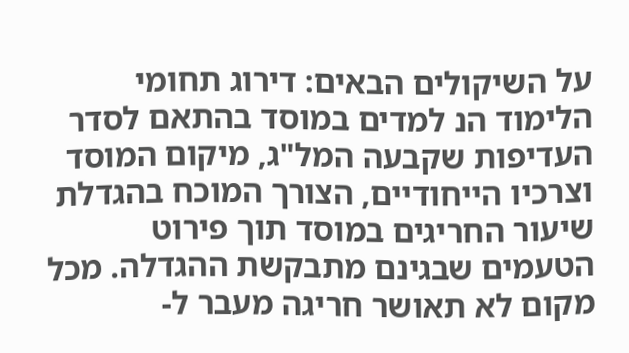על השיקולים הבאים: דירוג תחומי הלימוד הנ למדים במוסד בהתאם לסדר העדיפות שקבעה המל"ג, מיקום המוסד וצרכיו הייחודיים, הצורך המוכח בהגדלת שיעור החריגים במוסד תוך פירוט הטעמים שבגינם מתבקשת ההגדלה. מכל מקום לא תאושר חריגה מעבר ל-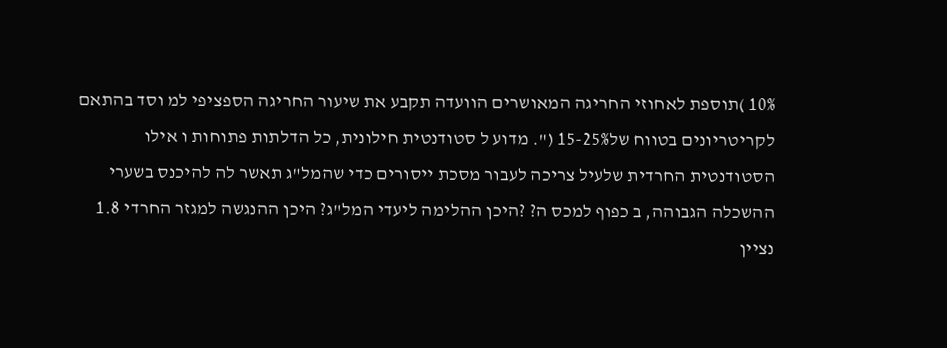10% )תוספת לאחוזי החריגה המאושרים הוועדה תקבע את שיעור החריגה הספציפי למ וסד בהתאם לקריטריונים בטווח של15-25% (". מדוע ל סטודנטית חילונית, כל הדלתות פתוחות ו אילו הסטודנטית החרדית שלעיל צריכה לעבור מסכת ייסורים כדי שהמל"ג תאשר לה להיכנס בשערי ההשכלה הגבוהה, ב כפוף למכס ה? ?היכן ההלימה ליעדי המל"ג? היכן ההנגשה למגזר החרדי 1.8 נציין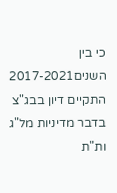כי בין השנים2017-2021 התקיים דיון בבג"צ בדבר מדיניות מל"ג ות"ת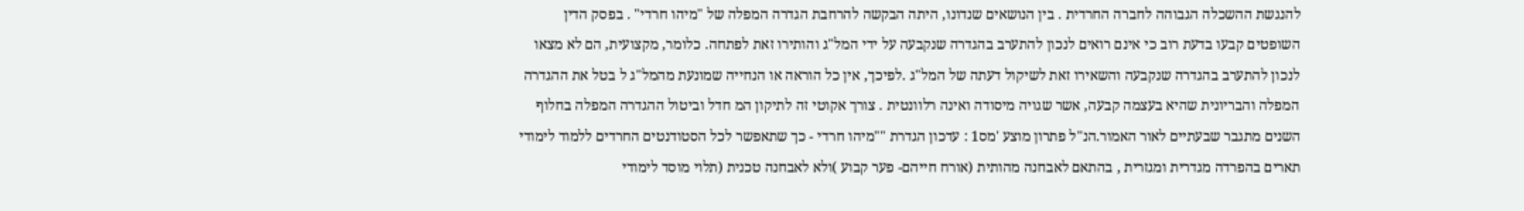להנגשת ההשכלה הגבוהה לחברה החרדית . בין הנושאים שנדונו, היתה הבקשה להרחבת הגדרה המפלה של "מיהו חרדי" . בפסק הדין השופטים קבעו בדעת רוב כי אינם רואים לנכון להתערב בהגדרה שנקבעה על ידי המל"ג והותירו זאת לפתחה. כלומר, מקצועית, הם לא מצאו לנכון להתערב בהגדרה שנקבעה והשאירו זאת לשיקול דעתה של המל"ג .לפיכך, אין כל הוראה או הנחייה שמונעת מהמל"ג ל בטל את ההגדרה המפלה והבריונית שהיא בעצמה קבעה, אשר שגויה מיסודה ואינה רלוונטית . צורך אקוטי זה לתיקון המ חדל וביטול ההגדרה המפלה בחלוף השנים מתגבר שבעתיים לאור האמור.הנ"ל פתרון מוצע 'מס1 : עדכון הגדרת ""מיהו חרדי - כך שתאפשר לכל הסטודנטים החרדים ללמוד לימודי תארים בהפרדה מגדרית ומגזרית , בהתאם לאבחנה מהותית (אורח חייהם- פער קבוע )ולא לאבחנה טכנית (תלוי מוסד לימודי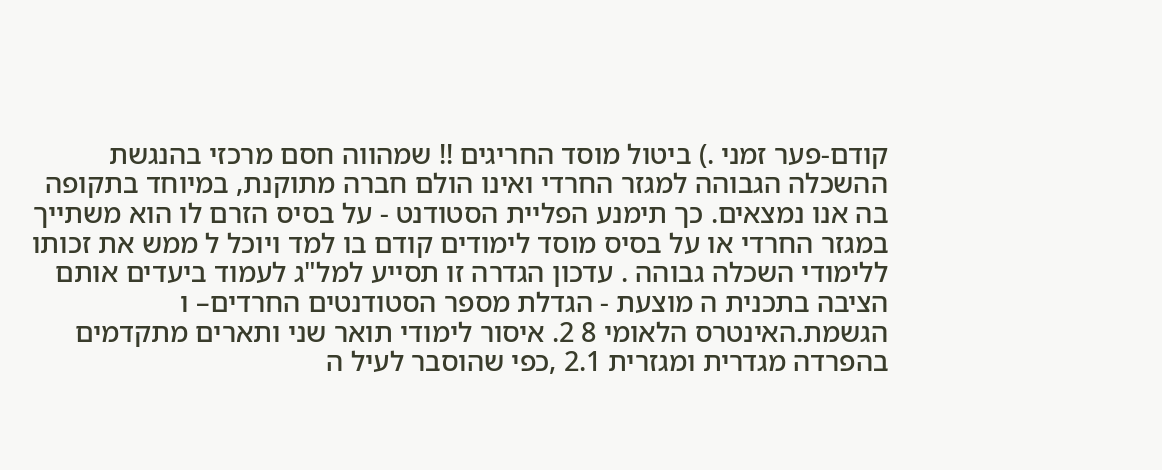קודם-פער זמני .) ביטול מוסד החריגים !! שמהווה חסם מרכזי בהנגשת ההשכלה הגבוהה למגזר החרדי ואינו הולם חברה מתוקנת, במיוחד בתקופה בה אנו נמצאים. כך תימנע הפליית הסטודנט - על בסיס הזרם לו הוא משתייך במגזר החרדי או על בסיס מוסד לימודים קודם בו למד ויוכל ל ממש את זכותו ללימודי השכלה גבוהה . עדכון הגדרה זו תסייע למל"ג לעמוד ביעדים אותם הציבה בתכנית ה מוצעת - הגדלת מספר הסטודנטים החרדים– ו הגשמת.האינטרס הלאומי 8 2. איסור לימודי תואר שני ותארים מתקדמים בהפרדה מגדרית ומגזרית 2.1 ,כפי שהוסבר לעיל ה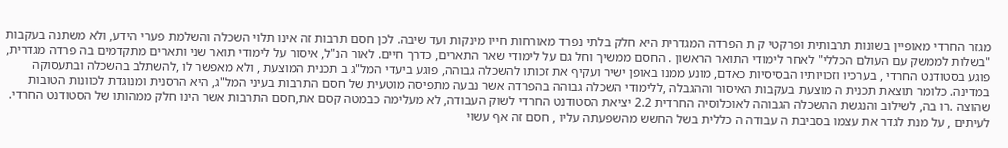מגזר החרדי מאופיין בשונות תרבותית ופרקטי ק ת הפרדה המגדרית היא חלק בלתי נפרד מאורחות חייו מינקות ועד שיבה. לכן חסם תרבות זה אינו תלוי השכלה והשלמת פערי הידע, ולא משתנה בעקבות "בשלות לממשק עם העולם הכללי" לאחר לימודי התואר הראשון . החסם ממשיך וחל גם על לימודי שאר התארים, כדרך חיים. לאור הנ"ל, איסור על לימודי תואר שני ותארים מתקדמים בה פרדה מגדרית, פוגע בסטודנט החרדי , בערכיו וזכויותיו הבסיסיות כאדם, מונע ממנו באופן ישיר ועקיף את זכותו להשכלה גבוהה, פוגע ביעדי המל"ג ב תכנית המוצעת , ולא מאפשר לו ,להשתלב בהשכלה ובתעסוקה במדינה. כלומר תוצאת תכנית ה מוצעת בעקבות האיסור וההגבלה ,ללימודי השכלה גבוהה בהפרדה אשר נבעה מתפיסה מוטעית של חסם התרבות בעיני המל"ג, היא הרסנית ומנוגדת לכוונות הטובות שהוצה .רו בה, לשילוב והנגשת ההשכלה הגבוהה לאוכלוסיה החרדית 2.2 יציאת הסטודנט החרדי לשוק העבודה, לא מעלימה כבמטה קסם את,חסם התרבות אשר הינו חלק ממהותו של הסטודנט החרדי. לעיתים , על מנת לגדר את עצמו בסביבת ה עבודה ה כללית בשל החשש מהשפעתה עליו , חסם זה אף עשוי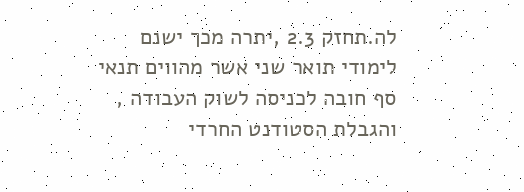לה.תחזק 2.3 ,יתרה מכך ישנם לימודי תואר שני אשר מהווים תנאי סף חובה לכניסה לשוק העבודה , והגבלת הסטודנט החרדי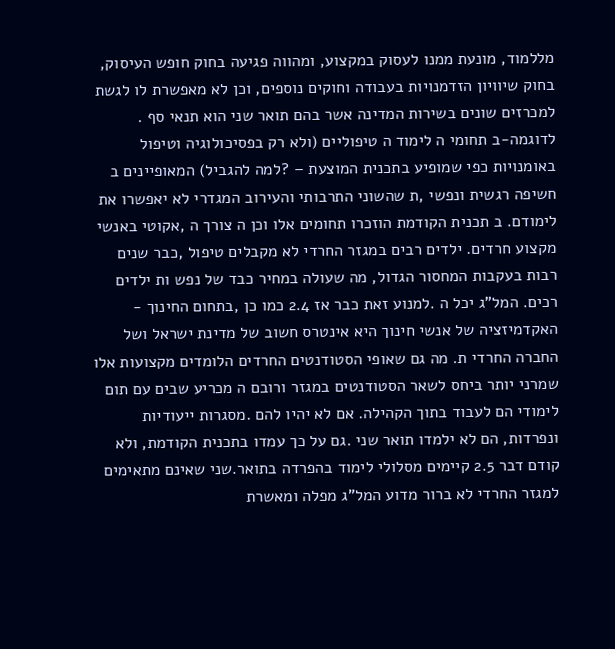מללמוד, מונעת ממנו לעסוק במקצוע, ומהווה פגיעה בחוק חופש העיסוק, בחוק שיוויון הזדמנויות בעבודה וחוקים נוספים, וכן לא מאפשרת לו לגשת למכרזים שונים בשירות המדינה אשר בהם תואר שני הוא תנאי סף . לדוגמה-ב תחומי ה לימוד ה טיפוליים (ולא רק בפסיכולוגיה וטיפול באומנויות כפי שמופיע בתכנית המוצעת – ?למה להגביל) המאופיינים ב חשיפה רגשית ונפשי ,ת שהשוני התרבותי והעירוב המגדרי לא יאפשרו את לימודם. ב תכנית הקודמת הוזכרו תחומים אלו וכן ה צורך ה ,אקוטי באנשי מקצוע חרדים. ילדים רבים במגזר החרדי לא מקבלים טיפול ,כבר שנים רבות בעקבות המחסור הגדול, מה שעולה במחיר כבד של נפש ות ילדים רכים. המל"ג יכל ה .למנוע זאת כבר אז 2.4 כמו כן ,בתחום החינוך - האקדמיזציה של אנשי חינוך היא אינטרס חשוב של מדינת ישראל ושל החברה החרדי ת. מה גם שאופי הסטודנטים החרדים הלומדים מקצועות אלו שמרני יותר ביחס לשאר הסטודנטים במגזר ורובם ה מכריע שבים עם תום לימודי הם לעבוד בתוך הקהילה. אם לא יהיו להם .מסגרות ייעודיות ונפרדות, הם לא ילמדו תואר שני .גם על כך עמדו בתכנית הקודמת, ולא קודם דבר 2.5 קיימים מסלולי לימוד בהפרדה בתואר.שני שאינם מתאימים למגזר החרדי לא ברור מדוע המל"ג מפלה ומאשרת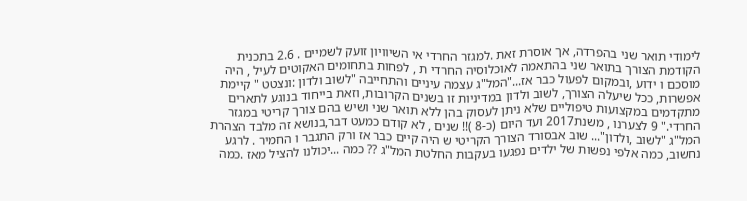לימודי תואר שני בהפרדה, אך אוסרת זאת .למגזר החרדי אי השיוויון זועק לשמיים . 2.6 בתכנית הקודמת הצורך בתואר שני בהתאמה לאוכלוסיה החרדי ת , לפחות בתחומים האקוטים לעיל , היה מוסכם ו ידוע ,ובמקום לפעול כבר אז..."המל"ג עצמה עיניים והתחייבה "לשוב ולדון :ונצטט " קיימת אפשרות, ככל שיעלה הצורך, לשוב ולדון במדיניות זו בשנים הקרובות, וזאת בייחוד בנוגע לתארים מתקדמים במקצועות טיפוליים שלא ניתן לעסוק בהן ללא תואר שני ושיש בהם צורך קריטי במגזר החרדי." 9 לצערנו , משנת2017 ועד היום (כ-8 )!! שנים , לא קודם כמעט דבר,בנושא זה מלבד הצהרת המל"ג "לשוב ,ולדון"... שוב אבסורד הצורך הקריטי ש היה קיים כבר אז ורק התגבר ו החמיר . לרגע נחשוב, כמה אלפי נפשות של ילדים נפגעו בעקבות החלטת המל"ג ?? כמה ...יכולנו להציל מאז .כמה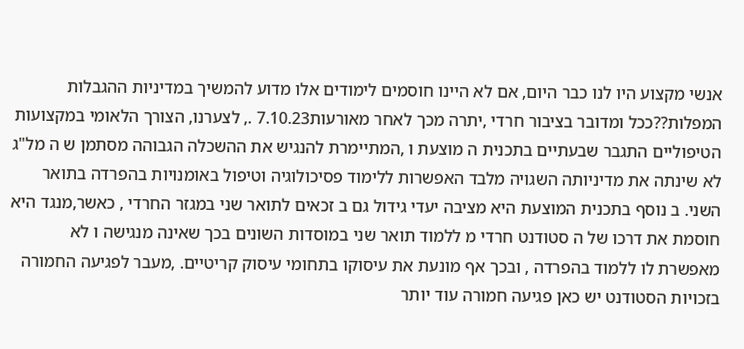אנשי מקצוע היו לנו כבר היום, אם לא היינו חוסמים לימודים אלו מדוע להמשיך במדיניות ההגבלות המפלות??ככל ומדובר בציבור חרדי ,יתרה מכך לאחר מאורעות7.10.23 ., לצערנו, הצורך הלאומי במקצועות הטיפוליים התגבר שבעתיים בתכנית ה מוצעת ו ,המתיימרת להנגיש את ההשכלה הגבוהה מסתמן ש ה מל"ג לא שינתה את מדיניותה השגויה מלבד האפשרות ללימוד פסיכולוגיה וטיפול באומנויות בהפרדה בתואר השני. ב נוסף בתכנית המוצעת היא מציבה יעדי גידול גם ב זכאים לתואר שני במגזר החרדי , כאשר,מנגד היא חוסמת את דרכו של ה סטודנט חרדי מ ללמוד תואר שני במוסדות השונים בכך שאינה מנגישה ו לא מאפשרת לו ללמוד בהפרדה , ובכך אף מונעת את עיסוקו בתחומי עיסוק קריטיים. ,מעבר לפגיעה החמורה בזכויות הסטודנט יש כאן פגיעה חמורה עוד יותר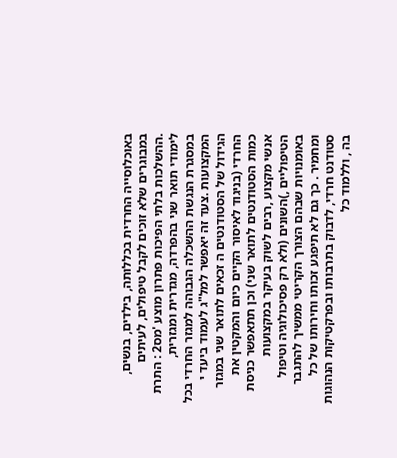באוכלוסייה החרדית בכללותה, בילדים, בנשים, במבוגרים שלא זוכים לקבל טיפולים, לעיתים .ההשלכות בלתי הפיכות פתרון מוצע 'מס2 : התרת לימודי תואר שני בהפרדה, מגדרית ומגזרית, במסגרת הנגשת ההשכלה הגבוהה למגזר החרדי בכל המקצועות .צעד זה יאפשר למל"ג לעמוד ביעד י הגידול של הסטודנטים ה זכאים לתואר שני במגזר החרדי (בניגוד לאיסור הקיים כיום והמקטין את כמות הסטודנטים לתואר שני) וכן תתאפשר כניסת אנשי מקצוע ,רבים לשוק בעיקר במקצועות הטיפוליים ,)השונים (ולא רק פסיכולוגיה וטיפול באומנויות שבהם הצורך הקריטי ממשיך להתגבר ומחמיר . כך גם לא תיפגע זכותו וחירותו של כל סטודנט חרדי, לדבוק בתרבותו ובפרקטיקות הנהוגות בה , וללמוד כל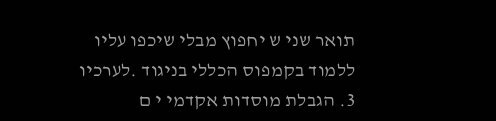תואר שני ש יחפוץ מבלי שיכפו עליו ללמוד בקמפוס הכללי בניגוד .לערכיו 3. הגבלת מוסדות אקדמי י ם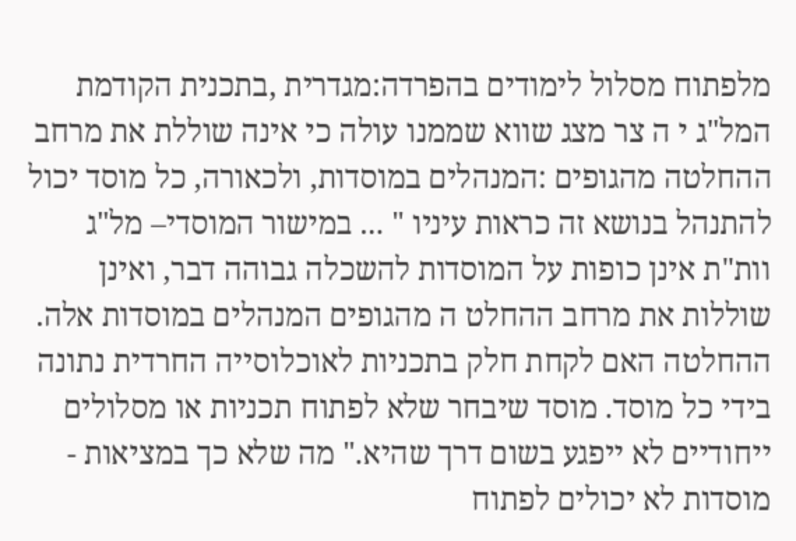מלפתוח מסלול לימודים בהפרדה:מגדרית ,בתכנית הקודמת המל"ג י ה צר מצג שווא שממנו עולה כי אינה שוללת את מרחב ההחלטה מהגופים :המנהלים במוסדות, ולכאורה, כל מוסד יכול להתנהל בנושא זה כראות עיניו " ... במישור המוסדי– מל"ג וות"ת אינן כופות על המוסדות להשכלה גבוהה דבר, ואינן שוללות את מרחב ההחלט ה מהגופים המנהלים במוסדות אלה. ההחלטה האם לקחת חלק בתכניות לאוכלוסייה החרדית נתונה בידי כל מוסד. מוסד שיבחר שלא לפתוח תכניות או מסלולים ייחודיים לא ייפגע בשום דרך שהיא." מה שלא כך במציאות - מוסדות לא יכולים לפתוח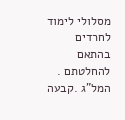מסלולי לימוד לחרדים בהתאם להחלטתם . המל"ג .קבעה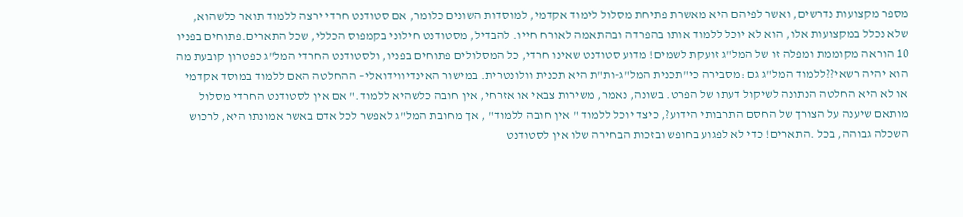מספר מקצועות נדרשים, ואשר לפיהם היא מאשרת פתיחת מסלול לימוד אקדמי, למוסדות השונים כלומר, אם סטודנט חרדי ירצה ללמוד תואר כלשהוא, שלא נכלל במקצועות אלו, הוא לא יוכל ללמוד אותו בהפרדה ובהתאמה לאורח חייו. להבדיל, מסטודנט חילוני בקמפוס הכללי, שכל התארים.פתוחים בפניו 10 הוראה מקוממת ומפלה זו של המל"ג זועקת לשמים! מדוע סטודנט שאינו חרדי, כל המסלולים פתוחים בפניו, ולסטודנט החרדי המל"ג כפטרון קובעת מה הוא יהיה רשאי??ללמוד המל"ג גם :מסבירה כי"תכנית המל"ג-ות"ת היא תכנית וולונטרית. במישור האינדיווידואלי– ההחלטה האם ללמוד במוסד אקדמי או לא היא החלטה הנתונה לשיקול דעתו של הפרט. בשונה, נאמר, משירות צבאי או אזרחי, אין חובה כלשהיא ללמוד." אם אין לסטודנט החרדי מסלול מותאם שיענה על הצורך של החסם התרבותי הידוע?, כיצד יוכל ללמוד " אין חובה ללמוד" , אך מחובת המל"ג לאפשר לכל אדם באשר אמונתו היא, לרכוש השכלה גבוהה, בכל .התארים! כדי לא לפגוע בחופש ובזכות הבחירה שלו אין לסטודנט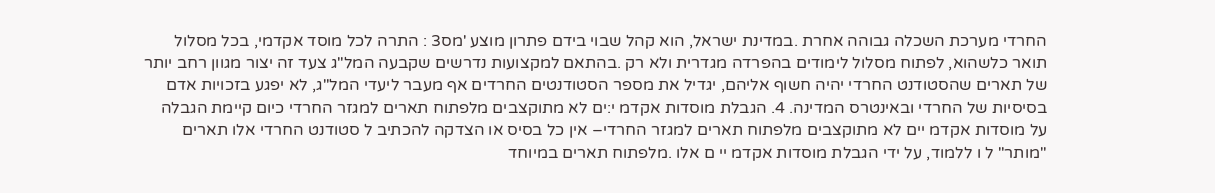החרדי מערכת השכלה גבוהה אחרת .במדינת ישראל, הוא קהל שבוי בידם פתרון מוצע 'מס3 : התרה לכל מוסד אקדמי, בכל מסלול תואר כלשהוא, לפתוח מסלול לימודים בהפרדה מגדרית ולא רק .בהתאם למקצועות נדרשים שקבעה המל"ג צעד זה יצור מגוון רחב יותר של תארים שהסטודנט החרדי יהיה חשוף אליהם, יגדיל את מספר הסטודנטים החרדים אף מעבר ליעדי המל"ג, לא יפגע בזכויות אדם בסיסיות של החרדי ובאינטרס המדינה. 4. הגבלת מוסדות אקדמ י:ים לא מתוקצבים מלפתוח תארים למגזר החרדי כיום קיימת הגבלה על מוסדות אקדמ יים לא מתוקצבים מלפתוח תארים למגזר החרדי– אין כל בסיס או הצדקה להכתיב ל סטודנט החרדי אלו תארים "מותר" ל ו ללמוד, על ידי הגבלת מוסדות אקדמ יי ם אלו .מלפתוח תארים במיוחד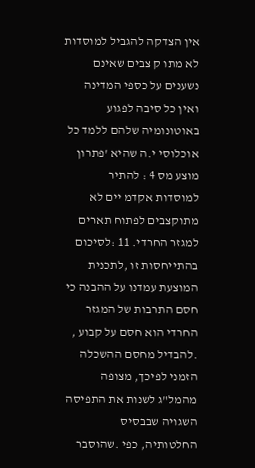אין הצדקה להגביל למוסדות לא מתו ק צבים שאינם נשענים על כספי המדינה ואין כל סיבה לפגוע באוטונומיה שלהם ללמד כל אוכלוסי י.ה שהיא 'פתרון מוצע מס 4 : להתיר למוסדות אקדמ יים לא מתוקצבים לפתוח תארים למגזר החרדי. 11 :לסיכום בהתייחסות זו ,לתכנית המוצעת עמדנו על ההבנה כי חסם התרבות של המגזר החרדי הוא חסם על קבוע , .להבדיל מחסם ההשכלה הזמני לפיכך, מצופה מהמל"ג לשנות את התפיסה השגויה שבבסיס החלטותיה, כפי .שהוסבר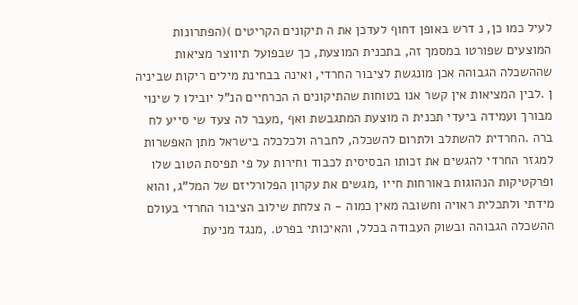לעיל כמו כן, נ דרש באופן דחוף לעדכן את ה תיקונים הקריטים )(הפתרונות המוצעים שפורטו במסמך זה, בתכנית המוצעת, כך שבפועל תיווצר מציאות שההשכלה הגבוהה אכן מונגשת לציבור החרדי, ואינה בבחינת מילים ריקות שביניה ן .לבין המציאות אין קשר אנו בטוחות שהתיקונים ה הכרחיים הנ"ל יובילו ל שינוי מבורך ועמידה ביעדי תכנית ה מוצעת המתגבשת ואף ,מעבר לה צעד שי סייע לח ברה .החרדית להשתלב ולתרום להשכלה, לחברה ולכלכלה בישראל מתן האפשרות למגזר החרדי להגשים את זכותו הבסיסית לכבוד וחירות על פי תפיסת הטוב שלו ופרקטיקות הנהוגות באורחות חייו ,מגשים את עקרון הפלורליזם של המל"ג, והוא מידתי ולתכלית ראויה וחשובה מאין כמוה - ה צלחת שילוב הציבור החרדי בעולם ההשכלה הגבוהה ובשוק העבודה בכלל, והאיכותי בפרט. ,מנגד מניעת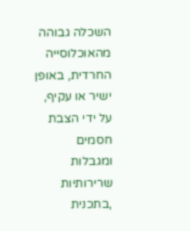השכלה גבוהה מהאוכלוסייה החרדית, באופן ישיר או עקיף, על ידי הצבת חסמים ומגבלות שרירותיות ,בתכנית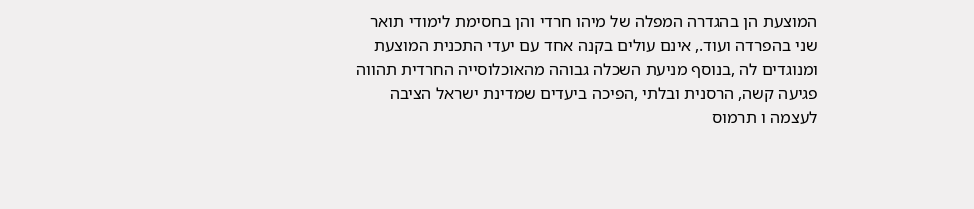המוצעת הן בהגדרה המפלה של מיהו חרדי והן בחסימת לימודי תואר שני בהפרדה ועוד., אינם עולים בקנה אחד עם יעדי התכנית המוצעת ומנוגדים לה ,בנוסף מניעת השכלה גבוהה מהאוכלוסייה החרדית תהווה פגיעה קשה, הרסנית ובלתי ,הפיכה ביעדים שמדינת ישראל הציבה לעצמה ו תרמוס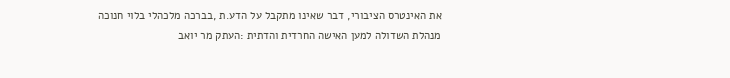את האינטרס הציבורי, דבר שאינו מתקבל על הדע.ת ,בברכה מלכהלי בלוי חנוכה מנהלת השדולה למען האישה החרדית והדתית :העתק מר יואב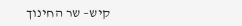קיש– שר החינוך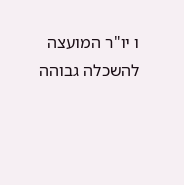ו יו"ר המועצה להשכלה גבוהה